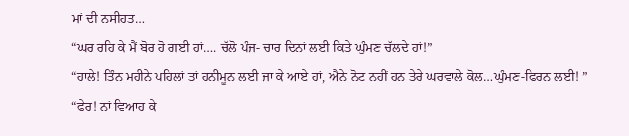ਮਾਂ ਦੀ ਨਸੀਹਤ…
“ਘਰ ਰਹਿ ਕੇ ਮੈਂ ਬੋਰ ਹੋ ਗਈ ਹਾਂ…. ਚੱਲੋ ਪੰਜ- ਚਾਰ ਦਿਨਾਂ ਲਈ ਕਿਤੇ ਘੁੰਮਣ ਚੱਲਦੇ ਹਾਂ!”
“ਹਾਲੇ! ਤਿੰਨ ਮਹੀਨੇ ਪਹਿਲਾਂ ਤਾਂ ਹਨੀਮੂਨ ਲਈ ਜਾ ਕੇ ਆਏ ਹਾਂ, ਐਨੇ ਨੋਟ ਨਹੀਂ ਹਨ ਤੇਰੇ ਘਰਵਾਲੇ ਕੋਲ…ਘੁੰਮਣ-ਫਿਰਨ ਲਈ! ”
“ਫੇਰ! ਨਾਂ ਵਿਆਹ ਕੇ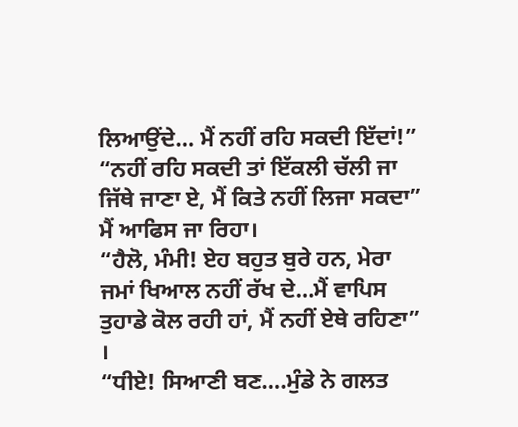ਲਿਆਉਂਦੇ… ਮੈਂ ਨਹੀਂ ਰਹਿ ਸਕਦੀ ਇੱਦਾਂ!”
“ਨਹੀਂ ਰਹਿ ਸਕਦੀ ਤਾਂ ਇੱਕਲੀ ਚੱਲੀ ਜਾ ਜਿੱਥੇ ਜਾਣਾ ਏ, ਮੈਂ ਕਿਤੇ ਨਹੀਂ ਲਿਜਾ ਸਕਦਾ” ਮੈਂ ਆਫਿਸ ਜਾ ਰਿਹਾ।
“ਹੈਲੋ, ਮੰਮੀ! ਏਹ ਬਹੁਤ ਬੁਰੇ ਹਨ, ਮੇਰਾ ਜਮਾਂ ਖਿਆਲ ਨਹੀਂ ਰੱਖ ਦੇ…ਮੈਂ ਵਾਪਿਸ ਤੁਹਾਡੇ ਕੋਲ ਰਹੀ ਹਾਂ, ਮੈਂ ਨਹੀਂ ਏਥੇ ਰਹਿਣਾ” ।
“ਧੀਏ! ਸਿਆਣੀ ਬਣ….ਮੁੰਡੇ ਨੇ ਗਲਤ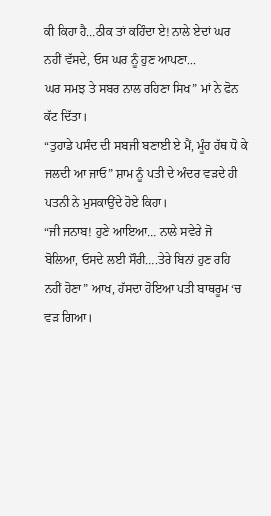ਕੀ ਕਿਹਾ ਹੈ…ਠੀਕ ਤਾਂ ਕਹਿੰਦਾ ਏ! ਨਾਲੇ ਏਦਾਂ ਘਰ ਨਹੀਂ ਵੱਸਦੇ, ਓਸ ਘਰ ਨੂੰ ਹੁਣ ਆਪਣਾ...
ਘਰ ਸਮਝ ਤੇ ਸਬਰ ਨਾਲ ਰਹਿਣਾ ਸਿਖ” ਮਾਂ ਨੇ ਫੋਨ ਕੱਟ ਦਿੱਤਾ।
“ਤੁਹਾਡੇ ਪਸੰਦ ਦੀ ਸਬਜੀ ਬਣਾਈ ਏ ਮੈਂ, ਮੂੰਹ ਹੱਥ ਧੋ ਕੇ ਜਲਦੀ ਆ ਜਾਓ” ਸ਼ਾਮ ਨੂੰ ਪਤੀ ਦੇ ਅੰਦਰ ਵੜਦੇ ਹੀ ਪਤਨੀ ਨੇ ਮੁਸਕਾਉਂਦੇ ਹੋਏ ਕਿਹਾ।
“ਜੀ ਜਨਾਬ! ਹੁਣੇ ਆਇਆ… ਨਾਲੇ ਸਵੇਰੇ ਜੋ ਬੋਲਿਆ, ਓਸਦੇ ਲਈ ਸੌਰੀ….ਤੇਰੇ ਬਿਨਾਂ ਹੁਣ ਰਹਿ ਨਹੀਂ ਹੋਣਾ” ਆਖ, ਹੱਸਦਾ ਹੋਇਆ ਪਤੀ ਬਾਥਰੂਮ ‘ਚ ਵੜ ਗਿਆ।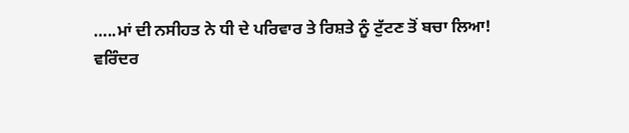…..ਮਾਂ ਦੀ ਨਸੀਹਤ ਨੇ ਧੀ ਦੇ ਪਰਿਵਾਰ ਤੇ ਰਿਸ਼ਤੇ ਨੂੰ ਟੁੱਟਣ ਤੋਂ ਬਚਾ ਲਿਆ!
ਵਰਿੰਦਰ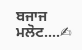ਬਜਾਜ ਮਲੋਟ….✍